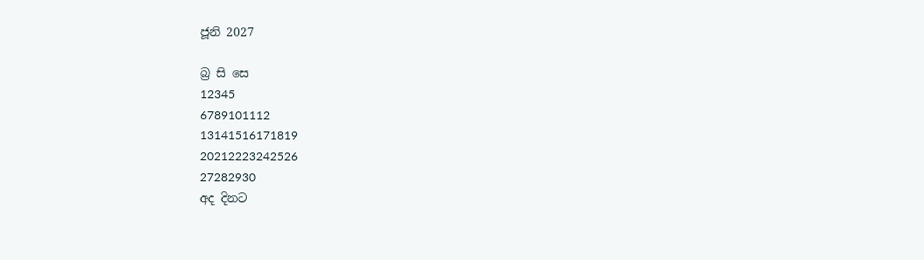ජූනි 2027

බ්‍ර සි සෙ
12345
6789101112
13141516171819
20212223242526
27282930
අද දිනට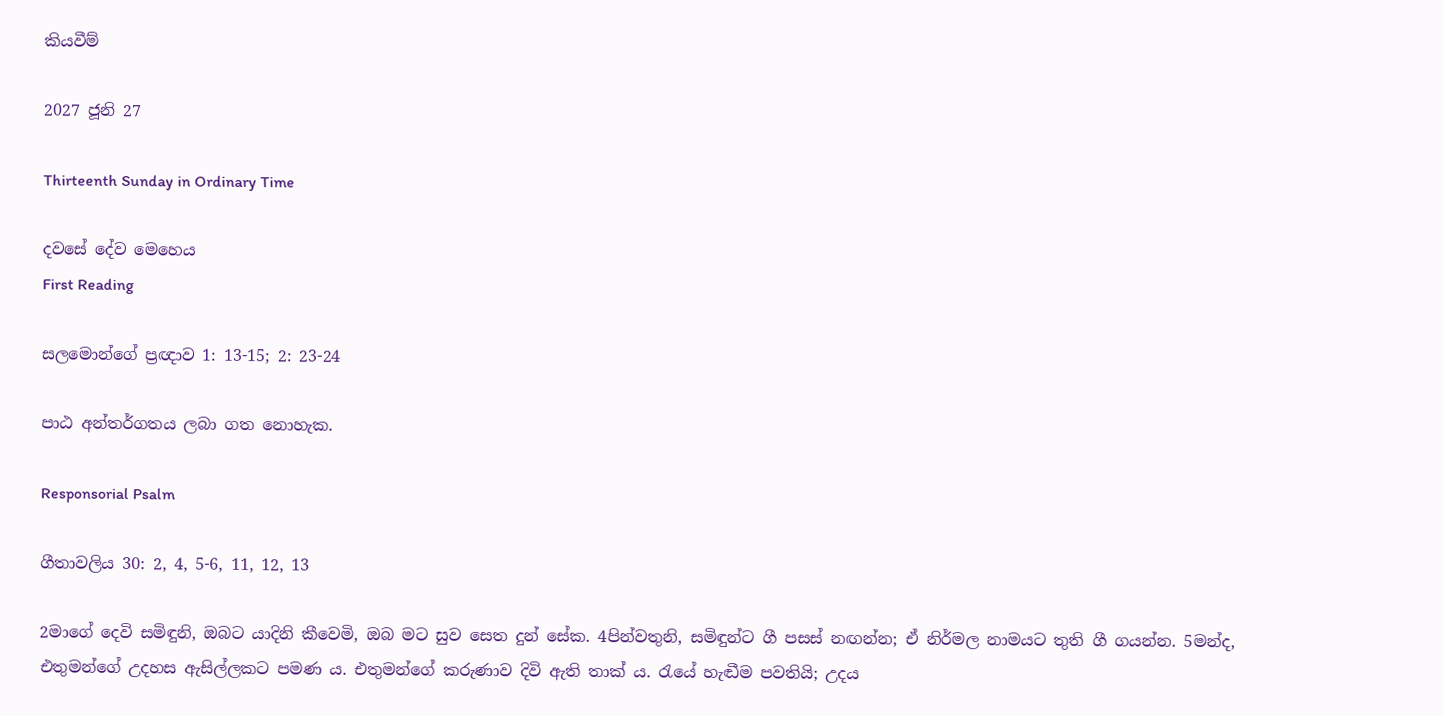කියවීම්

2027 ජූනි 27

Thirteenth Sunday in Ordinary Time

දවසේ දේව මෙහෙය
First Reading

සලමොන්ගේ ප්‍රඥාව 1: 13-15; 2: 23-24

පාඨ අන්තර්ගතය ලබා ගත නොහැක.

Responsorial Psalm

ගීතාවලිය 30: 2, 4, 5-6, 11, 12, 13

2මාගේ දෙවි සමිඳුනි, ඔබට යාදිනි කීවෙමි, ඔබ මට සුව සෙත දුන් සේක. 4පින්වතුනි, සමිඳුන්ට ගී පසස් නඟන්න; ඒ නිර්මල නාමයට තුති ගී ගයන්න. 5මන්ද, එතුමන්ගේ උදහස ඇසිල්ලකට පමණ ය. එතුමන්ගේ කරුණාව දිවි ඇති තාක් ය. රැයේ හැඬීම පවතියි; උදය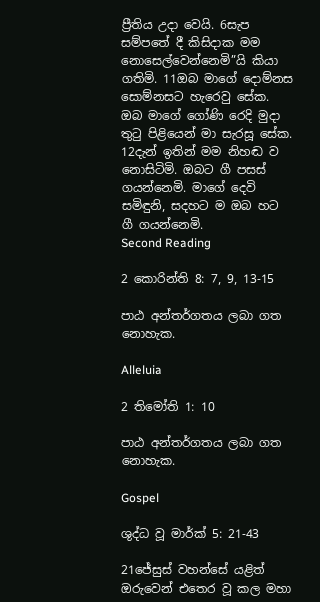ප්‍රීතිය උදා වෙයි. 6සැප සම්පතේ දී කිසිදාක මම නොසෙල්වෙන්නෙමි”යි කියා ගතිමි. 11ඔබ මාගේ දොම්නස සොම්නසට හැරෙවු සේක. ඔබ මාගේ ගෝණි රෙදි මුදා තුටු පිළියෙන් මා සැරසූ සේක. 12දැන් ඉතින් මම නිහඬ ව නොසිටිමි. ඔබට ගී පසස් ගයන්නෙමි. මාගේ දෙවි සමිඳුනි, සදහට ම ඔබ හට ගී ගයන්නෙමි.
Second Reading

2 කොරින්ති 8: 7, 9, 13-15

පාඨ අන්තර්ගතය ලබා ගත නොහැක.

Alleluia

2 තිමෝති 1: 10

පාඨ අන්තර්ගතය ලබා ගත නොහැක.

Gospel

ශුද්ධ වූ මාර්ක් 5: 21-43

21ජේසුස් වහන්සේ යළිත් ඔරුවෙන් එතෙර වූ කල මහා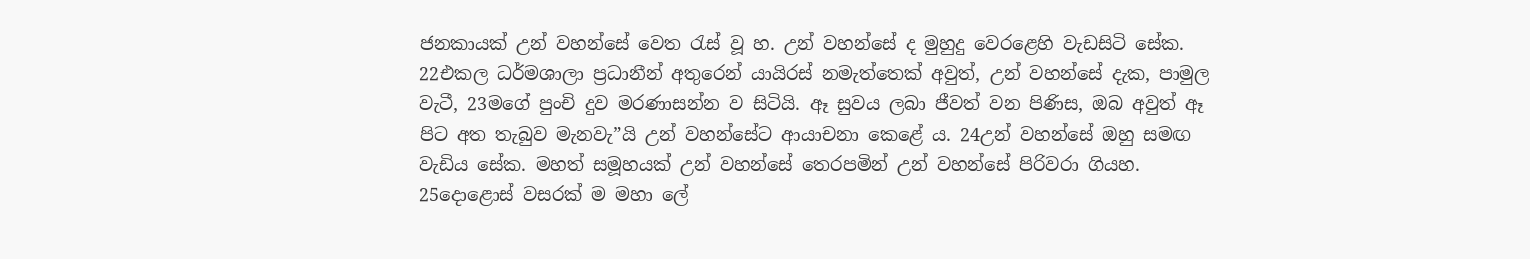ජනකායක් උන් වහන්සේ වෙත රැස් වූ හ. උන් වහන්සේ ද මුහුදු වෙරළෙහි වැඩසිටි සේක. 22එකල ධර්මශාලා ප්‍රධානීන් අතුරෙන් යායිරස් නමැත්තෙක් අවුත්, උන් වහන්සේ දැක, පාමුල වැටී, 23මගේ පුංචි දුව මරණාසන්න ව සිටියි. ඈ සුවය ලබා ජීවත් වන පිණිස, ඔබ අවුත් ඈ පිට අත තැබුව මැනවැ”යි උන් වහන්සේට ආයාචනා කෙළේ ය. 24උන් වහන්සේ ඔහු සමඟ වැඩිය සේක. මහත් සමූහයක් උන් වහන්සේ තෙරපමින් උන් වහන්සේ පිරිවරා ගියහ. 25දොළොස් වසරක් ම මහා ලේ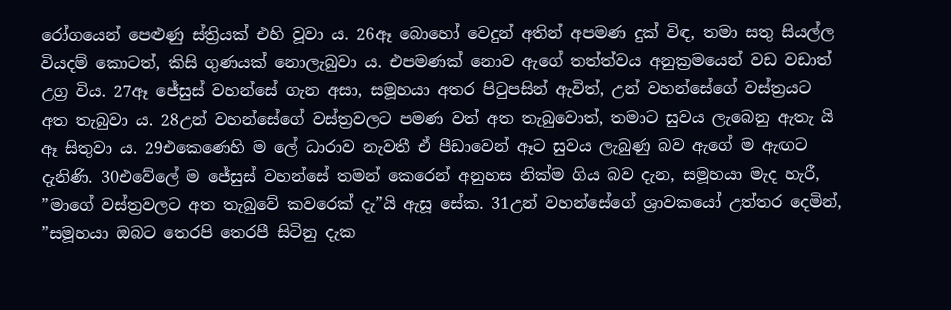රෝගයෙන් පෙළුණු ස්ත්‍රියක් එහි වූවා ය. 26ඈ බොහෝ වෙදුන් අතින් අපමණ දුක් විඳ, තමා සතු සියල්ල වියදම් කොටත්, කිසි ගුණයක් නොලැබුවා ය. එපමණක් නොව ඇගේ තත්ත්වය අනුක්‍රමයෙන් වඩ වඩාත් උග්‍ර විය. 27ඈ ජේසුස් වහන්සේ ගැන අසා, සමූහයා අතර පිටුපසින් ඇවිත්, උන් වහන්සේගේ වස්ත්‍රයට අත තැබුවා ය. 28උන් වහන්සේගේ වස්ත්‍රවලට පමණ වත් අත තැබුවොත්, තමාට සුවය ලැබෙනු ඇතැ යි ඈ සිතුවා ය. 29එකෙණෙහි ම ලේ ධාරාව නැවතී ඒ පීඩාවෙන් ඈට සුවය ලැබුණු බව ඇගේ ම ඇඟට දැනිණි. 30එවේලේ ම ජේසුස් වහන්සේ තමන් කෙරෙන් අනුහස නික්ම ගිය බව දැන, සමූහයා මැද හැරී, ”මාගේ වස්ත්‍රවලට අත තැබුවේ කවරෙක් දැ”යි ඇසූ සේක. 31උන් වහන්සේගේ ශ්‍රාවකයෝ උත්තර දෙමින්, ”සමූහයා ඔබට තෙරපි තෙරපී සිටිනු දැක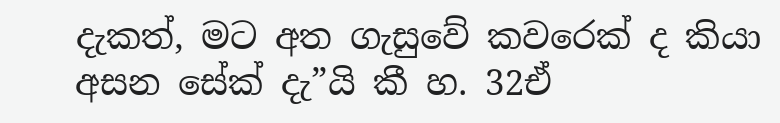දැකත්, මට අත ගැසුවේ කවරෙක් ද කියා අසන සේක් දැ”යි කී හ. 32ඒ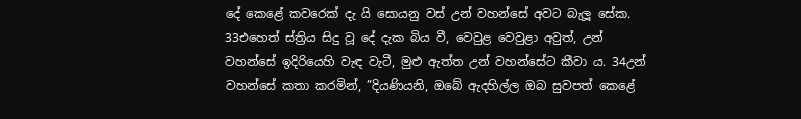දේ කෙළේ කවරෙක් දැ යි සොයනු වස් උන් වහන්සේ අවට බැලූ සේක. 33එහෙත් ස්ත්‍රිය සිදු වූ දේ දැක බිය වී, වෙවුළ වෙවුළා අවුත්, උන් වහන්සේ ඉදිරියෙහි වැඳ වැටී, මුළු ඇත්ත උන් වහන්සේට කීවා ය. 34උන් වහන්සේ කතා කරමින්, ”දියණියනි, ඔබේ ඇදහිල්ල ඔබ සුවපත් කෙළේ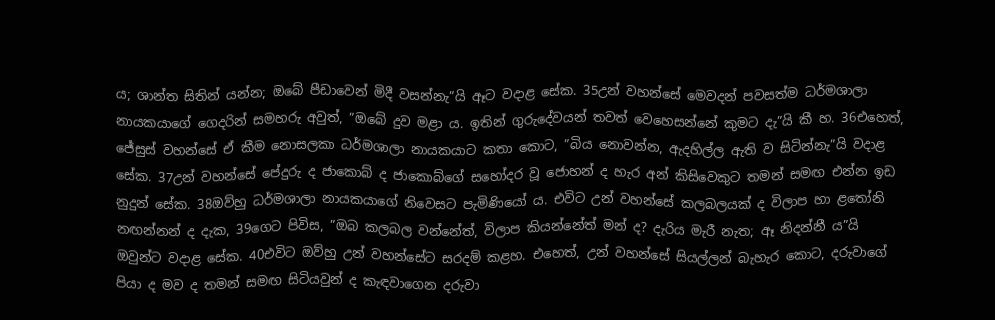ය; ශාන්ත සිතින් යන්න; ඔබේ පීඩාවෙන් මිදී වසන්නැ”යි ඈට වදාළ සේක. 35උන් වහන්සේ මෙවදන් පවසත්ම ධර්මශාලා නායකයාගේ ගෙදරින් සමහරු අවුත්, ”ඔබේ දුව මළා ය. ඉතින් ගුරුදේවයන් තවත් වෙහෙසන්නේ කුමට දැ”යි කී හ. 36එහෙත්, ජේසුස් වහන්සේ ඒ කීම නොසලකා ධර්මශාලා නායකයාට කතා කොට, ”බිය නොවන්න, ඇදහිල්ල ඇති ව සිටින්නැ”යි වදාළ සේක. 37උන් වහන්සේ පේදුරු ද ජාකොබ් ද ජාකොබ්ගේ සහෝදර වූ ජොහන් ද හැර අන් කිසිවෙකුට තමන් සමඟ එන්න ඉඩ නුදුන් සේක. 38ඔව්හු ධර්මශාලා නායකයාගේ නිවෙසට පැමිණියෝ ය. එවිට උන් වහන්සේ කලබලයක් ද විලාප හා ළතෝනි නඟන්නන් ද දැක, 39ගෙට පිවිස, ”ඔබ කලබල වන්නේත්, විලාප කියන්නේත් මන් ද? දැරිය මැරී නැත; ඈ නිදන්නී ය”යි ඔවුන්ට වදාළ සේක. 40එවිට ඔව්හු උන් වහන්සේට සරදම් කළහ. එහෙත්, උන් වහන්සේ සියල්ලන් බැහැර කොට, දරුවාගේ පියා ද මව ද තමන් සමඟ සිටියවුන් ද කැඳවාගෙන දරුවා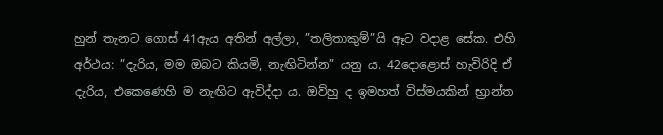හුන් තැනට ගොස් 41ඇය අතින් අල්ලා, ”තලිතාකුම්”යි ඈට වදාළ සේක. එහි අර්ථය: ”දැරිය, මම ඔබට කියමි, නැඟිටින්න” යනු ය. 42දොළොස් හැවිරිදි ඒ දැරිය, එකෙණෙහි ම නැඟිට ඇවිද්දා ය. ඔව්හු ද ඉමහත් විස්මයකින් භ්‍රාන්ත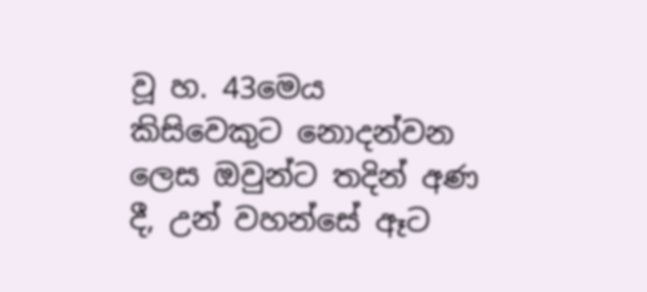වූ හ. 43මෙය කිසිවෙකුට නොදන්වන ලෙස ඔවුන්ට තදින් අණ දී, උන් වහන්සේ ඈට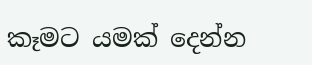කෑමට යමක් දෙන්න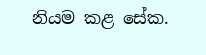නියම කළ සේක.